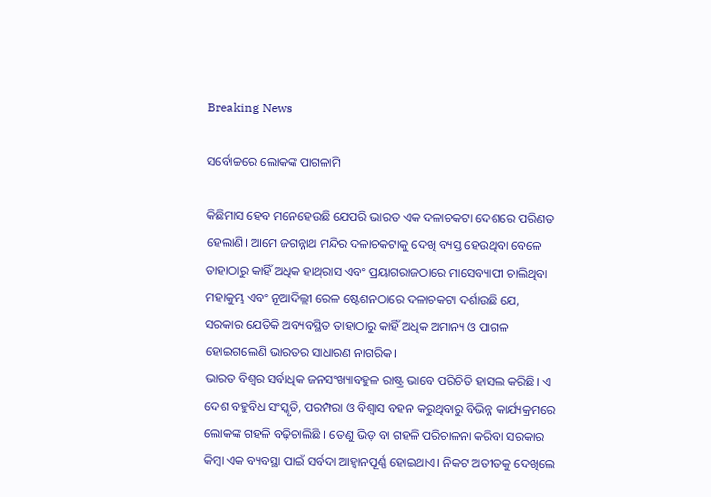Breaking News

ସର୍ବୋଚ୍ଚରେ ଲୋକଙ୍କ ପାଗଳାମି

କିଛିମାସ ହେବ ମନେହେଉଛି ଯେପରି ଭାରତ ଏକ ଦଳାଚକଟା ଦେଶରେ ପରିଣତ ହେଲାଣି। ଆମେ ଜଗନ୍ନାଥ ମନ୍ଦିର ଦଳାଚକଟାକୁ ଦେଖି ବ୍ୟସ୍ତ ହେଉଥିବା ବେଳେ ତାହାଠାରୁ କାହିଁ ଅଧିକ ହାଥ୍‌ରାସ ଏବଂ ପ୍ରୟାଗରାଜଠାରେ ମାସେବ୍ୟାପୀ ଚାଲିଥିବା ମହାକୁମ୍ଭ ଏବଂ ନୂଆଦିଲ୍ଲୀ ରେଳ ଷ୍ଟେଶନଠାରେ ଦଳାଚକଟା ଦର୍ଶାଉଛି ଯେ, ସରକାର ଯେତିକି ଅବ୍ୟବସ୍ଥିତ ତାହାଠାରୁ କାହିଁ ଅଧିକ ଅମାନ୍ୟ ଓ ପାଗଳ ହୋଇଗଲେଣି ଭାରତର ସାଧାରଣ ନାଗରିକ।
ଭାରତ ବିଶ୍ୱର ସର୍ବାଧିକ ଜନସଂଖ୍ୟାବହୁଳ ରାଷ୍ଟ୍ର ଭାବେ ପରିଚିତି ହାସଲ କରିଛି। ଏ ଦେଶ ବହୁବିଧ ସଂସ୍କୃତି, ପରମ୍ପରା ଓ ବିଶ୍ୱାସ ବହନ କରୁଥିବାରୁ ବିଭିନ୍ନ କାର୍ଯ୍ୟକ୍ରମରେ ଲୋକଙ୍କ ଗହଳି ବଢ଼ିଚାଲିଛି । ତେଣୁ ଭିଡ଼ ବା ଗହଳି ପରିଚାଳନା କରିବା ସରକାର କିମ୍ବା ଏକ ବ୍ୟବସ୍ଥା ପାଇଁ ସର୍ବଦା ଆହ୍ବାନପୂର୍ଣ୍ଣ ହୋଇଥାଏ। ନିକଟ ଅତୀତକୁ ଦେଖିଲେ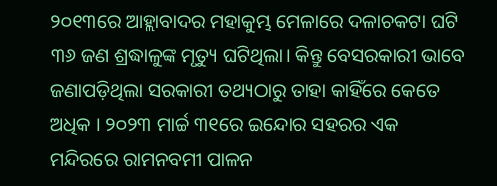୨୦୧୩ରେ ଆହ୍ଲାବାଦର ମହାକୁମ୍ଭ ମେଳାରେ ଦଳାଚକଟା ଘଟି ୩୬ ଜଣ ଶ୍ରଦ୍ଧାଳୁଙ୍କ ମୃତ୍ୟୁ ଘଟିଥିଲା। କିନ୍ତୁ ବେସରକାରୀ ଭାବେ ଜଣାପଡ଼ିଥିଲା ସରକାରୀ ତଥ୍ୟଠାରୁ ତାହା କାହିଁରେ କେତେ ଅଧିକ । ୨୦୨୩ ମାର୍ଚ୍ଚ ୩୧ରେ ଇନ୍ଦୋର ସହରର ଏକ ମନ୍ଦିରରେ ରାମନବମୀ ପାଳନ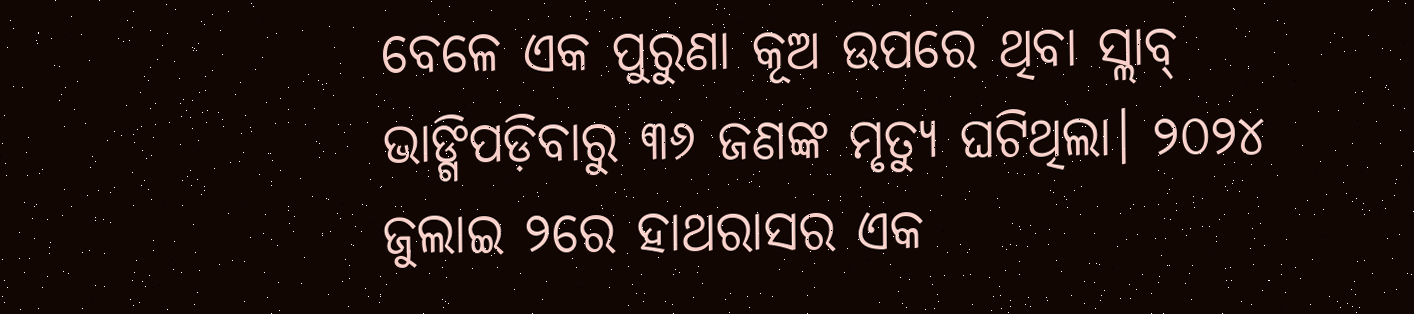ବେଳେ ଏକ ପୁରୁଣା କୂଅ ଉପରେ ଥିବା ସ୍ଲାବ୍‌ ଭାଙ୍ଗିପଡ଼ିବାରୁ ୩୬ ଜଣଙ୍କ ମୃତ୍ୟୁ ଘଟିଥିଲା। ୨୦୨୪ ଜୁଲାଇ ୨ରେ ହାଥରାସର ଏକ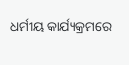ଧର୍ମୀୟ କାର୍ଯ୍ୟକ୍ରମରେ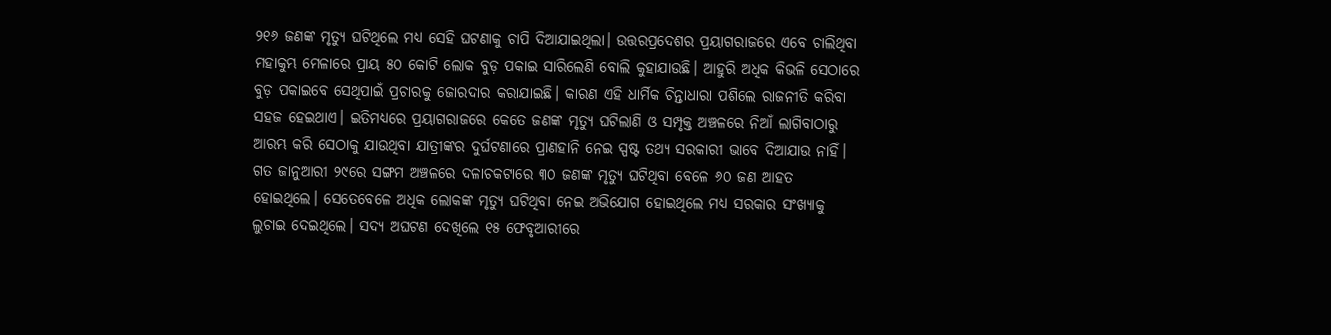୨୧୬ ଜଣଙ୍କ ମୃତ୍ୟୁ ଘଟିଥିଲେ ମଧ୍ୟ ସେହି ଘଟଣାକୁ ଚାପି ଦିଆଯାଇଥିଲା। ଉତ୍ତରପ୍ରଦେଶର ପ୍ରୟାଗରାଜରେ ଏବେ ଚାଲିଥିବା ମହାକୁମ୍ଭ ମେଳାରେ ପ୍ରାୟ ୫୦ କୋଟି ଲୋକ ବୁଡ଼ ପକାଇ ସାରିଲେଣି ବୋଲି କୁହାଯାଉଛି। ଆହୁରି ଅଧିକ କିଭଳି ସେଠାରେ ବୁଡ଼ ପକାଇବେ ସେଥିପାଇଁ ପ୍ରଚାରକୁ ଜୋରଦାର କରାଯାଇଛି। କାରଣ ଏହି ଧାର୍ମିକ ଚିନ୍ତାଧାରା ପଶିଲେ ରାଜନୀତି କରିବା ସହଜ ହେଇଥାଏ। ଇତିମଧ୍ୟରେ ପ୍ରୟାଗରାଜରେ କେତେ ଜଣଙ୍କ ମୃତ୍ୟୁ ଘଟିଲାଣି ଓ ସମ୍ପୃକ୍ତ ଅଞ୍ଚଳରେ ନିଆଁ ଲାଗିବାଠାରୁ ଆରମ୍ଭ କରି ସେଠାକୁ ଯାଉଥିବା ଯାତ୍ରୀଙ୍କର ଦୁର୍ଘଟଣାରେ ପ୍ରାଣହାନି ନେଇ ସ୍ପଷ୍ଟ ତଥ୍ୟ ସରକାରୀ ଭାବେ ଦିଆଯାଉ ନାହିଁ। ଗତ ଜାନୁଆରୀ ୨୯ରେ ସଙ୍ଗମ ଅଞ୍ଚଳରେ ଦଳାଚକଟାରେ ୩୦ ଜଣଙ୍କ ମୃତ୍ୟୁ ଘଟିଥିବା ବେଳେ ୬୦ ଜଣ ଆହତ ହୋଇଥିଲେ। ସେତେବେଳେ ଅଧିକ ଲୋକଙ୍କ ମୃତ୍ୟୁ ଘଟିଥିବା ନେଇ ଅଭିଯୋଗ ହୋଇଥିଲେ ମଧ୍ୟ ସରକାର ସଂଖ୍ୟାକୁ ଲୁଚାଇ ଦେଇଥିଲେ। ସଦ୍ୟ ଅଘଟଣ ଦେଖିଲେ ୧୫ ଫେବୃଆରୀରେ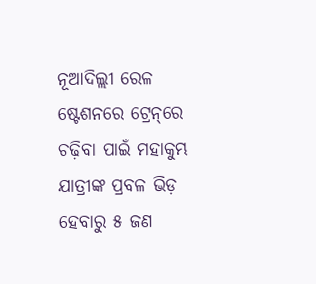ନୂଆଦିଲ୍ଲୀ ରେଳ ଷ୍ଟେଶନରେ ଟ୍ରେନ୍‌ରେ ଚଢ଼ିବା ପାଇଁ ମହାକୁମ୍ଭ ଯାତ୍ରୀଙ୍କ ପ୍ରବଳ ଭିଡ଼ ହେବାରୁ ୫ ଜଣ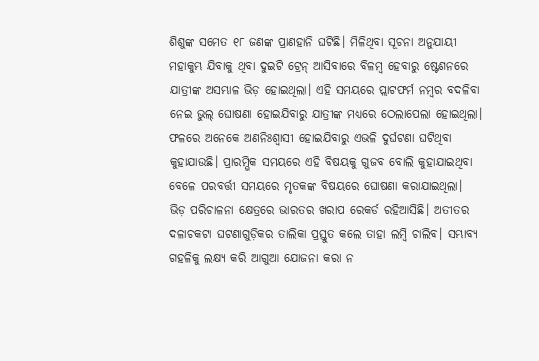ଶିଶୁଙ୍କ ସମେତ ୧୮ ଜଣଙ୍କ ପ୍ରାଣହାନି ଘଟିଛି। ମିଳିଥିବା ସୂଚନା ଅନୁଯାୟୀ ମହାକୁମ୍ଭ ଯିବାକୁ ଥିବା ଦୁଇଟି ଟ୍ରେନ୍‌ ଆସିବାରେ ବିଳମ୍ବ ହେବାରୁ ଷ୍ଟେଶନରେ ଯାତ୍ରୀଙ୍କ ଅସମ୍ଭାଳ ଭିଡ଼ ହୋଇଥିଲା। ଏହି ସମୟରେ ପ୍ଲାଟଫର୍ମ ନମ୍ବର ବଦଳିବା ନେଇ ଭୁଲ୍‌ ଘୋଷଣା ହୋଇଯିବାରୁ ଯାତ୍ରୀଙ୍କ ମଧ୍ୟରେ ଠେଲାପେଲା ହୋଇଥିଲା। ଫଳରେ ଅନେକେ ଅଣନିଃଶ୍ୱାସୀ ହୋଇଯିବାରୁ ଏଭଳି ଦୁର୍ଘଟଣା ଘଟିଥିବା କୁହାଯାଉଛି। ପ୍ରାରମ୍ଭିକ ସମୟରେ ଏହି ବିଷୟକୁ ଗୁଜବ ବୋଲି କୁହାଯାଇଥିବା ବେଳେ ପରବର୍ତ୍ତୀ ସମୟରେ ମୃତକଙ୍କ ବିଷୟରେ ଘୋଷଣା କରାଯାଇଥିଲା।
ଭିଡ଼ ପରିଚାଳନା କ୍ଷେତ୍ରରେ ଭାରତର ଖରାପ ରେକର୍ଡ ରହିଆସିଛି। ଅତୀତର ଦଳାଚକଟା ଘଟଣାଗୁଡ଼ିକର ତାଲିକା ପ୍ରସ୍ତୁତ କଲେ ତାହା ଲମ୍ବି ଚାଲିବ। ସମ୍ଭାବ୍ୟ ଗହଳିକୁ ଲକ୍ଷ୍ୟ କରି ଆଗୁଆ ଯୋଜନା କରା ନ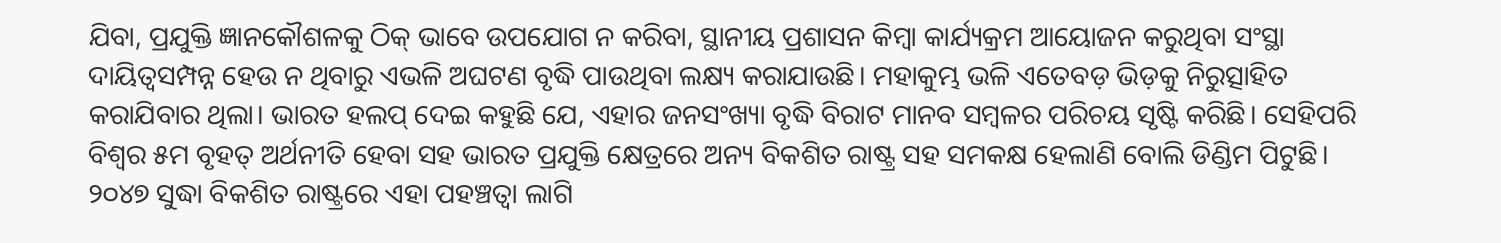ଯିବା, ପ୍ରଯୁକ୍ତି ଜ୍ଞାନକୌଶଳକୁ ଠିକ୍‌ ଭାବେ ଉପଯୋଗ ନ କରିବା, ସ୍ଥାନୀୟ ପ୍ରଶାସନ କିମ୍ବା କାର୍ଯ୍ୟକ୍ରମ ଆୟୋଜନ କରୁଥିବା ସଂସ୍ଥା ଦାୟିତ୍ୱସମ୍ପନ୍ନ ହେଉ ନ ଥିବାରୁ ଏଭଳି ଅଘଟଣ ବୃଦ୍ଧି ପାଉଥିବା ଲକ୍ଷ୍ୟ କରାଯାଉଛି। ମହାକୁମ୍ଭ ଭଳି ଏତେବଡ଼ ଭିଡ଼କୁ ନିରୁତ୍ସାହିତ କରାଯିବାର ଥିଲା। ଭାରତ ହଲପ୍‌ ଦେଇ କହୁଛି ଯେ, ଏହାର ଜନସଂଖ୍ୟା ବୃଦ୍ଧି ବିରାଟ ମାନବ ସମ୍ବଳର ପରିଚୟ ସୃଷ୍ଟି କରିଛି। ସେହିପରି ବିଶ୍ୱର ୫ମ ବୃହତ୍‌ ଅର୍ଥନୀତି ହେବା ସହ ଭାରତ ପ୍ରଯୁକ୍ତି କ୍ଷେତ୍ରରେ ଅନ୍ୟ ବିକଶିତ ରାଷ୍ଟ୍ର ସହ ସମକକ୍ଷ ହେଲାଣି ବୋଲି ଡିଣ୍ଡିମ ପିଟୁଛି। ୨୦୪୭ ସୁଦ୍ଧା ବିକଶିତ ରାଷ୍ଟ୍ରରେ ଏହା ପହଞ୍ଚତ୍ବା ଲାଗି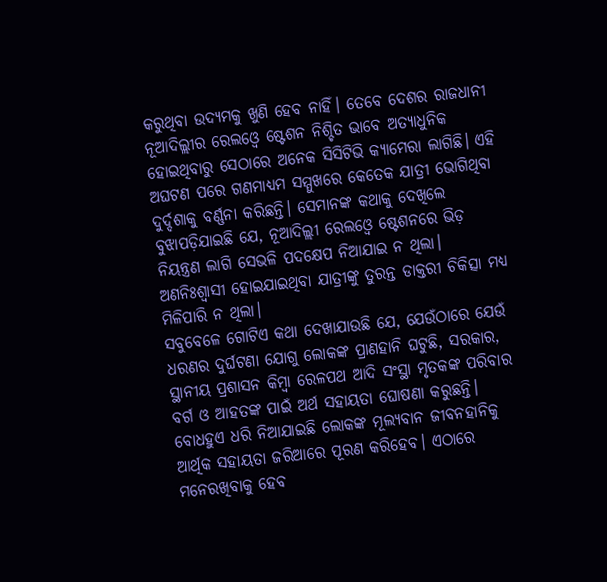କରୁଥିବା ଉଦ୍ୟମକୁ ଖୁଣି ହେବ ନାହିଁ। ତେବେ ଦେଶର ରାଜଧାନୀ ନୂଆଦିଲ୍ଲୀର ରେଲଓ୍ବେ ଷ୍ଟେଶନ ନିଶ୍ଚିତ ଭାବେ ଅତ୍ୟାଧୁନିକ ହୋଇଥିବାରୁ ସେଠାରେ ଅନେକ ସିସିଟିଭି କ୍ୟାମେରା ଲାଗିଛି। ଏହି ଅଘଟଣ ପରେ ଗଣମାଧ୍ୟମ ସମ୍ମୁଖରେ କେତେକ ଯାତ୍ରୀ ଭୋଗିଥିବା ଦୁର୍ଦ୍ଦଶାକୁ ବର୍ଣ୍ଣନା କରିଛନ୍ତି। ସେମାନଙ୍କ କଥାକୁ ଦେଖିଲେ ବୁଝାପଡ଼ିଯାଇଛି ଯେ, ନୂଆଦିଲ୍ଲୀ ରେଲଓ୍ବେ ଷ୍ଟେଶନରେ ଭିଡ଼ ନିୟନ୍ତ୍ରଣ ଲାଗି ସେଭଳି ପଦକ୍ଷେପ ନିଆଯାଇ ନ ଥିଲା। ଅଣନିଃଶ୍ୱାସୀ ହୋଇଯାଇଥିବା ଯାତ୍ରୀଙ୍କୁ ତୁରନ୍ତ ଡାକ୍ତରୀ ଚିକିତ୍ସା ମଧ୍ୟ ମିଳିପାରି ନ ଥିଲା।
ସବୁବେଳେ ଗୋଟିଏ କଥା ଦେଖାଯାଉଛି ଯେ, ଯେଉଁଠାରେ ଯେଉଁ ଧରଣର ଦୁର୍ଘଟଣା ଯୋଗୁ ଲୋକଙ୍କ ପ୍ରାଣହାନି ଘଟୁଛି, ସରକାର, ସ୍ଥାନୀୟ ପ୍ରଶାସନ କିମ୍ବା ରେଳପଥ ଆଦି ସଂସ୍ଥା ମୃତକଙ୍କ ପରିବାର ବର୍ଗ ଓ ଆହତଙ୍କ ପାଇଁ ଅର୍ଥ ସହାୟତା ଘୋଷଣା କରୁଛନ୍ତି। ବୋଧହୁଏ ଧରି ନିଆଯାଇଛି ଲୋକଙ୍କ ମୂଲ୍ୟବାନ ଜୀବନହାନିକୁ ଆର୍ଥିକ ସହାୟତା ଜରିଆରେ ପୂରଣ କରିହେବ। ଏଠାରେ ମନେରଖିବାକୁ ହେବ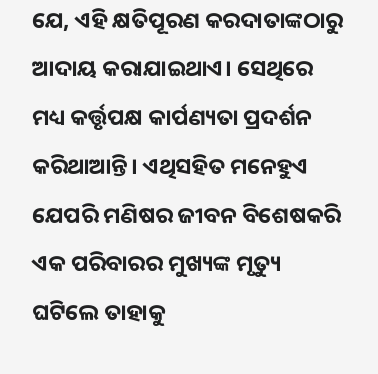ଯେ, ଏହି କ୍ଷତିପୂରଣ କରଦାତାଙ୍କଠାରୁ ଆଦାୟ କରାଯାଇଥାଏ। ସେଥିରେ ମଧ୍ୟ କର୍ତ୍ତୃପକ୍ଷ କାର୍ପଣ୍ୟତା ପ୍ରଦର୍ଶନ କରିଥାଆନ୍ତି। ଏଥିସହିତ ମନେହୁଏ ଯେପରି ମଣିଷର ଜୀବନ ବିଶେଷକରି ଏକ ପରିବାରର ମୁଖ୍ୟଙ୍କ ମୃତ୍ୟୁ ଘଟିଲେ ତାହାକୁ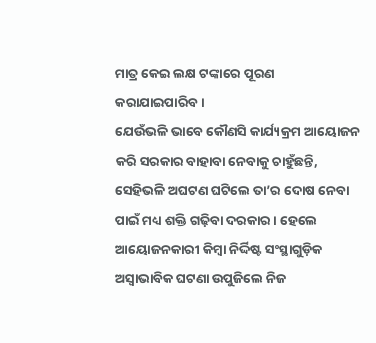ମାତ୍ର କେଇ ଲକ୍ଷ ଟଙ୍କାରେ ପୂରଣ କରାଯାଇପାରିବ।
ଯେଉଁଭଳି ଭାବେ କୌଣସି କାର୍ଯ୍ୟକ୍ରମ ଆୟୋଜନ କରି ସରକାର ବାହାବା ନେବାକୁ ଚାହୁଁଛନ୍ତି, ସେହିଭଳି ଅଘଟଣ ଘଟିଲେ ତା’ର ଦୋଷ ନେବା ପାଇଁ ମଧ୍ୟ ଶକ୍ତି ଗଢ଼ିବା ଦରକାର। ହେଲେ ଆୟୋଜନକାରୀ କିମ୍ବା ନିର୍ଦ୍ଦିଷ୍ଟ ସଂସ୍ଥାଗୁଡ଼ିକ ଅସ୍ବାଭାବିକ ଘଟଣା ଉପୁଜିଲେ ନିଜ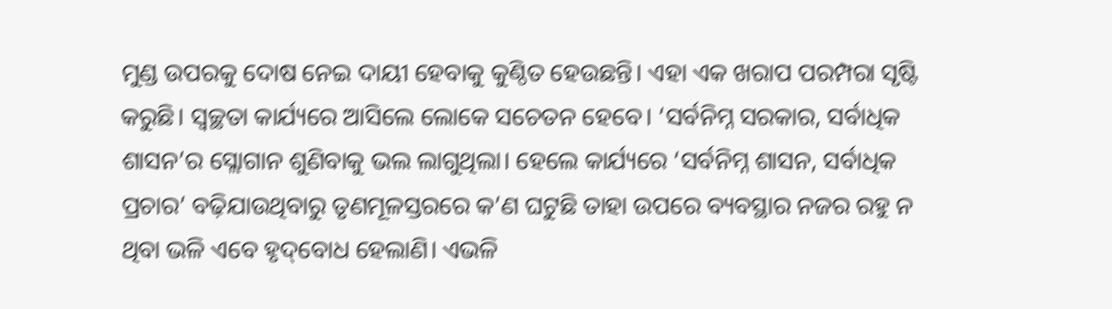ମୁଣ୍ଡ ଉପରକୁ ଦୋଷ ନେଇ ଦାୟୀ ହେବାକୁ କୁଣ୍ଠିତ ହେଉଛନ୍ତି। ଏହା ଏକ ଖରାପ ପରମ୍ପରା ସୃଷ୍ଟି କରୁଛି। ସ୍ବଚ୍ଛତା କାର୍ଯ୍ୟରେ ଆସିଲେ ଲୋକେ ସଚେତନ ହେବେ। ‘ସର୍ବନିମ୍ନ ସରକାର, ସର୍ବାଧିକ ଶାସନ’ର ସ୍ଲୋଗାନ ଶୁଣିବାକୁ ଭଲ ଲାଗୁଥିଲା। ହେଲେ କାର୍ଯ୍ୟରେ ‘ସର୍ବନିମ୍ନ ଶାସନ, ସର୍ବାଧିକ ପ୍ରଚାର’ ବଢ଼ିଯାଉଥିବାରୁ ତୃଣମୂଳସ୍ତରରେ କ’ଣ ଘଟୁଛି ତାହା ଉପରେ ବ୍ୟବସ୍ଥାର ନଜର ରହୁ ନ ଥିବା ଭଳି ଏବେ ହୃଦ୍‌ବୋଧ ହେଲାଣି। ଏଭଳି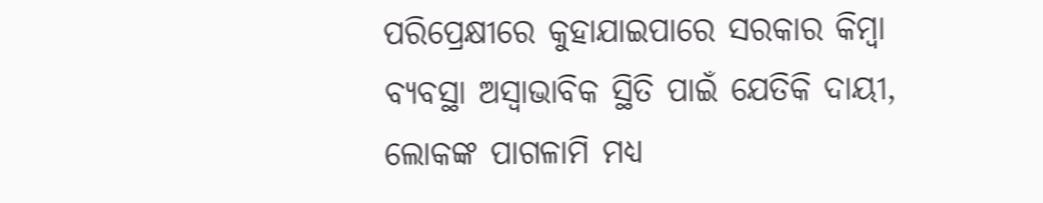ପରିପ୍ରେକ୍ଷୀରେ କୁହାଯାଇପାରେ ସରକାର କିମ୍ବା ବ୍ୟବସ୍ଥା ଅସ୍ବାଭାବିକ ସ୍ଥିତି ପାଇଁ ଯେତିକି ଦାୟୀ, ଲୋକଙ୍କ ପାଗଳାମି ମଧ୍ୟ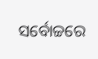ସର୍ବୋଚ୍ଚରେ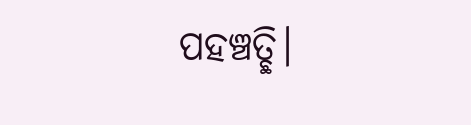ପହଞ୍ଚତ୍ଛି।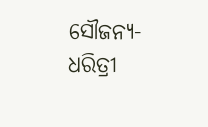ସୌଜନ୍ୟ-ଧରିତ୍ରୀ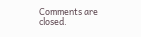Comments are closed.